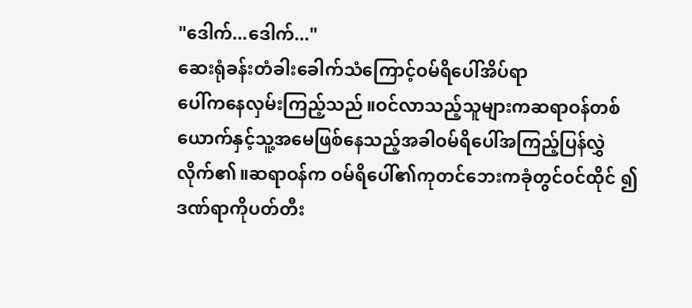"ဒေါက်...ဒေါက်..."
ဆေးရုံခန်းတံခါးခေါက်သံကြောင့်ဝမ်ရိပေါ်အိပ်ရာ
ပေါ်ကနေလှမ်းကြည့်သည်။ဝင်လာသည့်သူများကဆရာဝန်တစ်ယောက်နှင့်သူ့အမေဖြစ်နေသည့်အခါဝမ်ရိပေါ်အကြည့်ပြန်လွှဲလိုက်၏။ဆရာဝန်က ဝမ်ရိပေါ်၏ကုတင်ဘေးကခုံတွင်ဝင်ထိုင် ၍ ဒဏ်ရာကိုပတ်တီး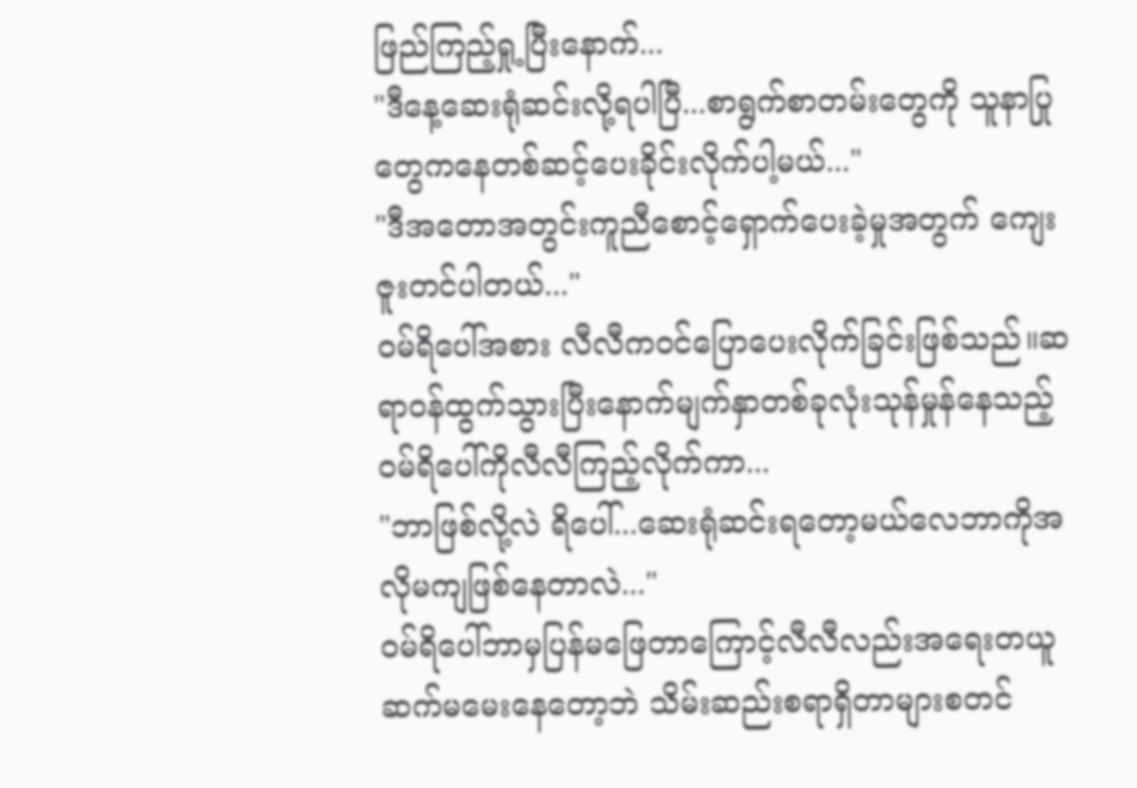ဖြည်ကြည့်ရှု့ပြီးနောက်...
"ဒီနေ့ဆေးရုံဆင်းလို့ရပါပြီ...စာရွက်စာတမ်းတွေကို သူနာပြုတွေကနေတစ်ဆင့်ပေးခိုင်းလိုက်ပါ့မယ်..."
"ဒီအတောအတွင်းကူညီစောင့်ရှောက်ပေးခဲ့မှုအတွက် ကျေးဇူးတင်ပါတယ်..."
ဝမ်ရိပေါ်အစား လီလီကဝင်ပြောပေးလိုက်ခြင်းဖြစ်သည်။ဆရာဝန်ထွက်သွားပြီးနောက်မျက်နှာတစ်ခုလုံးသုန်မှုန်နေသည့်ဝမ်ရိပေါ်ကိုလီလီကြည့်လိုက်ကာ...
"ဘာဖြစ်လို့လဲ ရိပေါ်...ဆေးရုံဆင်းရတော့မယ်လေဘာကိုအလိုမကျဖြစ်နေတာလဲ..."
ဝမ်ရိပေါ်ဘာမှပြန်မဖြေတာကြောင့်လီလီလည်းအရေးတယူဆက်မမေးနေတော့ဘဲ သိမ်းဆည်းစရာရှိတာများစတင်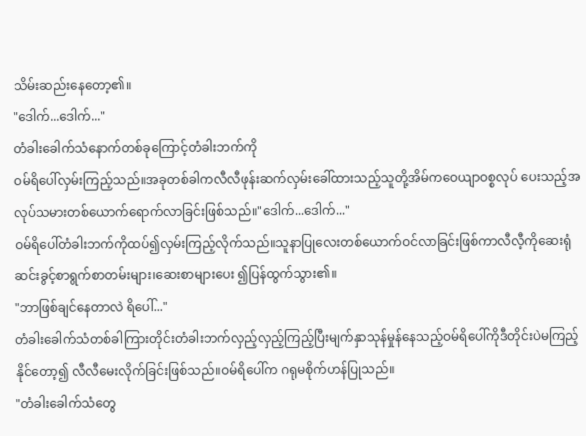သိမ်းဆည်းနေတော့၏။
"ဒေါက်...ဒေါက်..."
တံခါးခေါက်သံနောက်တစ်ခုကြောင့်တံခါးဘက်ကို
ဝမ်ရိပေါ်လှမ်းကြည့်သည်။အခုတစ်ခါကလီလီဖုန်းဆက်လှမ်းခေါ်ထားသည့်သူတို့အိမ်ကဝေယျာဝစ္စလုပ် ပေးသည့်အလုပ်သမားတစ်ယောက်ရောက်လာခြင်းဖြစ်သည်။"ဒေါက်...ဒေါက်..."
ဝမ်ရိပေါ်တံခါးဘက်ကိုထပ်၍လှမ်းကြည့်လိုက်သည်။သူနာပြုလေးတစ်ယောက်ဝင်လာခြင်းဖြစ်ကာလီလီ့ကိုဆေးရုံဆင်းခွင့်စာရွက်စာတမ်းများ၊ဆေးစာများပေး ၍ပြန်ထွက်သွား၏။
"ဘာဖြစ်ချင်နေတာလဲ ရိပေါ်..."
တံခါးခေါက်သံတစ်ခါကြားတိုင်းတံခါးဘက်လှည့်လှည့်ကြည့်ပြီးမျက်နှာသုန်မှုန်နေသည့်ဝမ်ရိပေါ်ကိုဒီတိုင်းပဲမကြည့်နိုင်တော့၍ လီလီမေးလိုက်ခြင်းဖြစ်သည်။ဝမ်ရိပေါ်က ဂရုမစိုက်ဟန်ပြုသည်။
"တံခါးခေါက်သံတွေ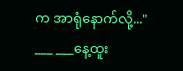က အာရုံနောက်လို့..."
___ ___နေ့ထူး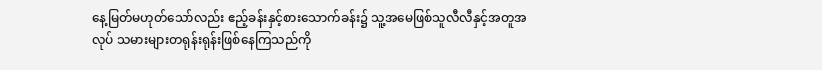နေ့မြတ်မဟုတ်သော်လည်း ဧည့်ခန်းနှင့်စားသောက်ခန်း၌ သူ့အမေဖြစ်သူလီလီနှင့်အတူအလုပ် သမားများတရုန်းရုန်းဖြစ်နေကြသည်ကို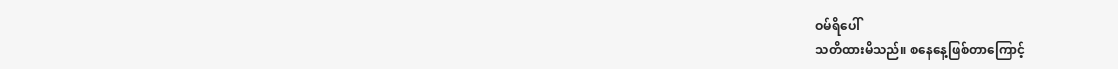ဝမ်ရိပေါ်
သတိထားမိသည်။ စနေနေ့ဖြစ်တာကြောင့်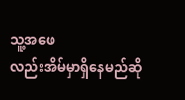သူ့အဖေ
လည်းအိမ်မှာရှိနေမည်ဆို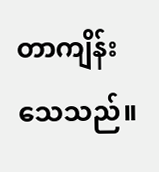တာကျိန်းသေသည်။